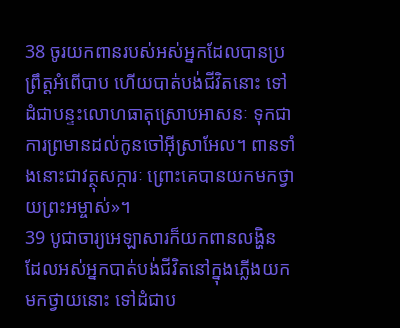38 ចូរយកពានរបស់អស់អ្នកដែលបានប្រព្រឹត្តអំពើបាប ហើយបាត់បង់ជីវិតនោះ ទៅដំជាបន្ទះលោហធាតុស្រោបអាសនៈ ទុកជាការព្រមានដល់កូនចៅអ៊ីស្រាអែល។ ពានទាំងនោះជាវត្ថុសក្ការៈ ព្រោះគេបានយកមកថ្វាយព្រះអម្ចាស់»។
39 បូជាចារ្យអេឡាសារក៏យកពានលង្ហិន ដែលអស់អ្នកបាត់បង់ជីវិតនៅក្នុងភ្លើងយកមកថ្វាយនោះ ទៅដំជាប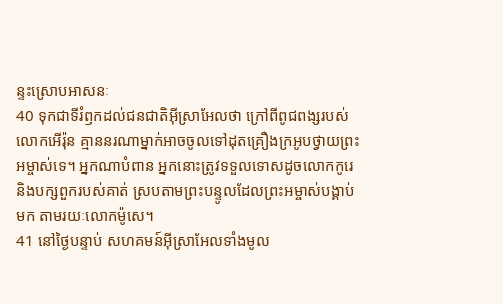ន្ទះស្រោបអាសនៈ
40 ទុកជាទីរំឭកដល់ជនជាតិអ៊ីស្រាអែលថា ក្រៅពីពូជពង្សរបស់លោកអើរ៉ុន គ្មាននរណាម្នាក់អាចចូលទៅដុតគ្រឿងក្រអូបថ្វាយព្រះអម្ចាស់ទេ។ អ្នកណាបំពាន អ្នកនោះត្រូវទទួលទោសដូចលោកកូរេ និងបក្សពួករបស់គាត់ ស្របតាមព្រះបន្ទូលដែលព្រះអម្ចាស់បង្គាប់មក តាមរយៈលោកម៉ូសេ។
41 នៅថ្ងៃបន្ទាប់ សហគមន៍អ៊ីស្រាអែលទាំងមូល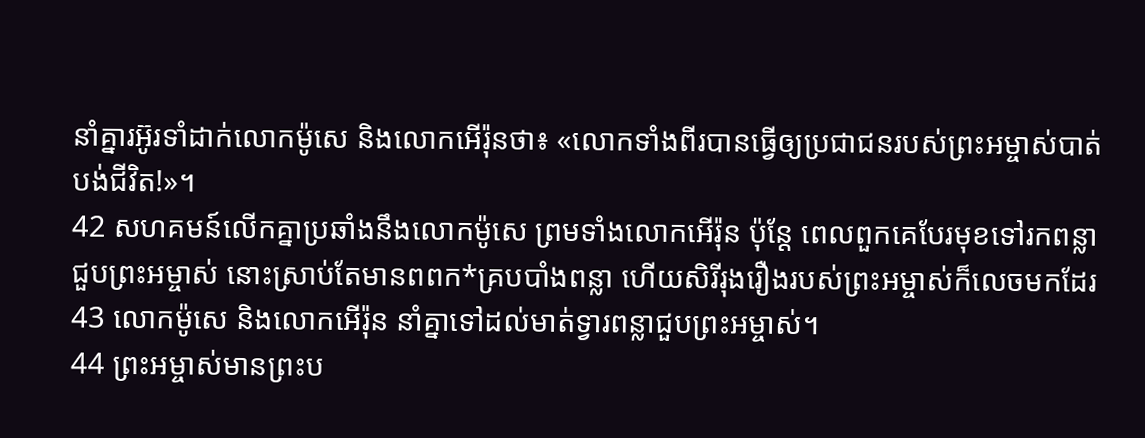នាំគ្នារអ៊ូរទាំដាក់លោកម៉ូសេ និងលោកអើរ៉ុនថា៖ «លោកទាំងពីរបានធ្វើឲ្យប្រជាជនរបស់ព្រះអម្ចាស់បាត់បង់ជីវិត!»។
42 សហគមន៍លើកគ្នាប្រឆាំងនឹងលោកម៉ូសេ ព្រមទាំងលោកអើរ៉ុន ប៉ុន្តែ ពេលពួកគេបែរមុខទៅរកពន្លាជួបព្រះអម្ចាស់ នោះស្រាប់តែមានពពក*គ្របបាំងពន្លា ហើយសិរីរុងរឿងរបស់ព្រះអម្ចាស់ក៏លេចមកដែរ
43 លោកម៉ូសេ និងលោកអើរ៉ុន នាំគ្នាទៅដល់មាត់ទ្វារពន្លាជួបព្រះអម្ចាស់។
44 ព្រះអម្ចាស់មានព្រះប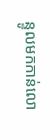ន្ទូលមកកាន់លោ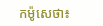កម៉ូសេថា៖